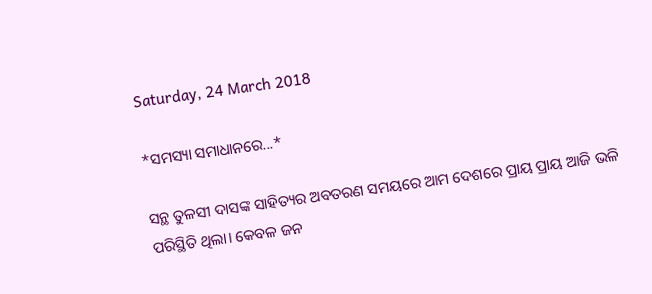Saturday, 24 March 2018

*ସମସ୍ୟା ସମାଧାନରେ...*

ସନ୍ଥ ତୁଳସୀ ଦାସଙ୍କ ସାହିତ୍ୟର ଅବତରଣ ସମୟରେ ଆମ ଦେଶରେ ପ୍ରାୟ ପ୍ରାୟ ଆଜି ଭଳି ପରିସ୍ଥିତି ଥିଲା। କେବଳ ଜନ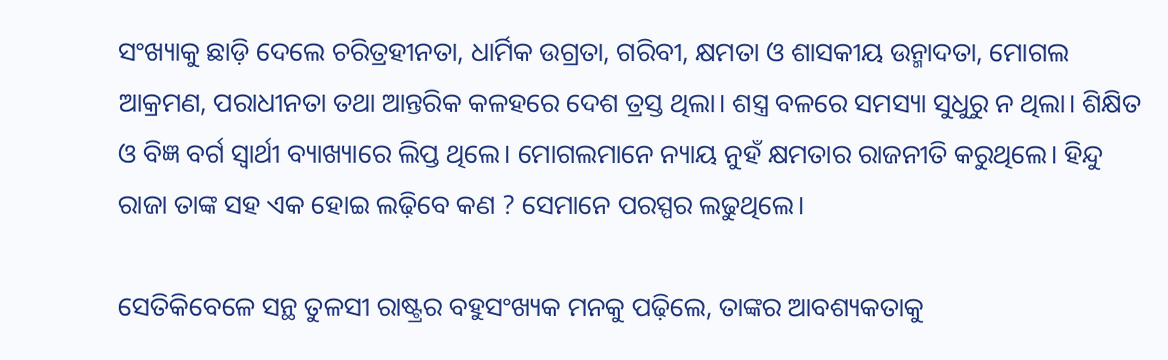ସଂଖ୍ୟାକୁ ଛାଡ଼ି ଦେଲେ ଚରିତ୍ରହୀନତା, ଧାର୍ମିକ ଉଗ୍ରତା, ଗରିବୀ, କ୍ଷମତା ଓ ଶାସକୀୟ ଉନ୍ମାଦତା, ମୋଗଲ ଆକ୍ରମଣ, ପରାଧୀନତା ତଥା ଆନ୍ତରିକ କଳହରେ ଦେଶ ତ୍ରସ୍ତ ଥିଲା। ଶସ୍ତ୍ର ବଳରେ ସମସ୍ୟା ସୁଧୁରୁ ନ ଥିଲା। ଶିକ୍ଷିତ ଓ ବିଜ୍ଞ ବର୍ଗ ସ୍ୱାର୍ଥୀ ବ୍ୟାଖ୍ୟାରେ ଲିପ୍ତ ଥିଲେ। ମୋଗଲମାନେ ନ୍ୟାୟ ନୁହଁ କ୍ଷମତାର ରାଜନୀତି କରୁଥିଲେ। ହିନ୍ଦୁ ରାଜା ତାଙ୍କ ସହ ଏକ ହୋଇ ଲଢ଼ିବେ କଣ ? ସେମାନେ ପରସ୍ପର ଲଢୁଥିଲେ।

ସେତିକିବେଳେ ସନ୍ଥ ତୁଳସୀ ରାଷ୍ଟ୍ରର ବହୁସଂଖ୍ୟକ ମନକୁ ପଢ଼ିଲେ, ତାଙ୍କର ଆବଶ୍ୟକତାକୁ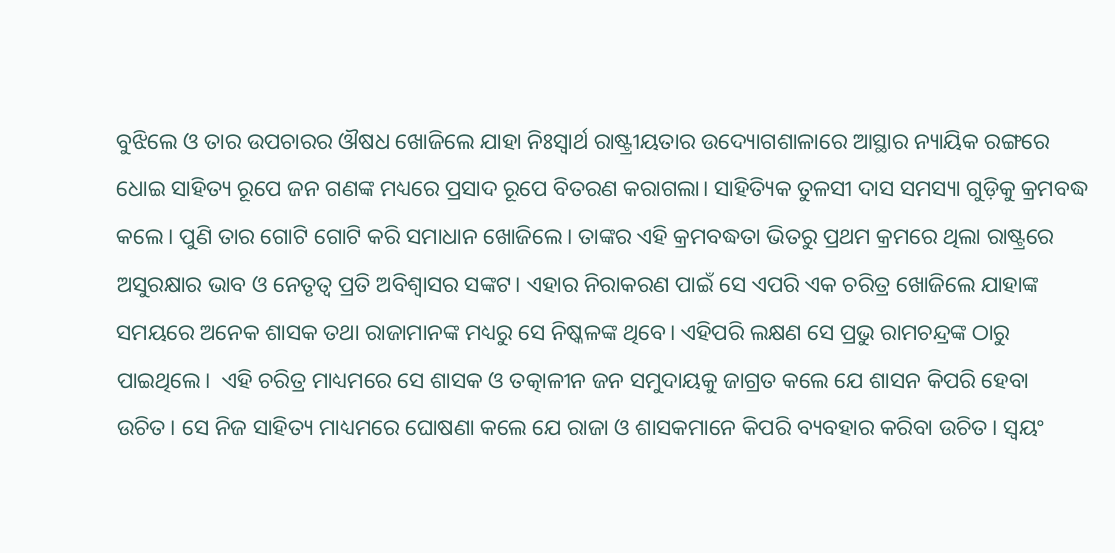ବୁଝିଲେ ଓ ତାର ଉପଚାରର ଔଷଧ ଖୋଜିଲେ ଯାହା ନିଃସ୍ୱାର୍ଥ ରାଷ୍ଟ୍ରୀୟତାର ଉଦ୍ୟୋଗଶାଳାରେ ଆସ୍ଥାର ନ୍ୟାୟିକ ରଙ୍ଗରେ ଧୋଇ ସାହିତ୍ୟ ରୂପେ ଜନ ଗଣଙ୍କ ମଧ୍ୟରେ ପ୍ରସାଦ ରୂପେ ବିତରଣ କରାଗଲା। ସାହିତ୍ୟିକ ତୁଳସୀ ଦାସ ସମସ୍ୟା ଗୁଡ଼ିକୁ କ୍ରମବଦ୍ଧ କଲେ। ପୁଣି ତାର ଗୋଟି ଗୋଟି କରି ସମାଧାନ ଖୋଜିଲେ। ତାଙ୍କର ଏହି କ୍ରମବଦ୍ଧତା ଭିତରୁ ପ୍ରଥମ କ୍ରମରେ ଥିଲା ରାଷ୍ଟ୍ରରେ ଅସୁରକ୍ଷାର ଭାବ ଓ ନେତୃତ୍ୱ ପ୍ରତି ଅବିଶ୍ୱାସର ସଙ୍କଟ। ଏହାର ନିରାକରଣ ପାଇଁ ସେ ଏପରି ଏକ ଚରିତ୍ର ଖୋଜିଲେ ଯାହାଙ୍କ ସମୟରେ ଅନେକ ଶାସକ ତଥା ରାଜାମାନଙ୍କ ମଧ୍ୟରୁ ସେ ନିଷ୍କଳଙ୍କ ଥିବେ। ଏହିପରି ଲକ୍ଷଣ ସେ ପ୍ରଭୁ ରାମଚନ୍ଦ୍ରଙ୍କ ଠାରୁ ପାଇଥିଲେ।  ଏହି ଚରିତ୍ର ମାଧ୍ୟମରେ ସେ ଶାସକ ଓ ତତ୍କାଳୀନ ଜନ ସମୁଦାୟକୁ ଜାଗ୍ରତ କଲେ ଯେ ଶାସନ କିପରି ହେବା ଉଚିତ। ସେ ନିଜ ସାହିତ୍ୟ ମାଧ୍ୟମରେ ଘୋଷଣା କଲେ ଯେ ରାଜା ଓ ଶାସକମାନେ କିପରି ବ୍ୟବହାର କରିବା ଉଚିତ। ସ୍ୱୟଂ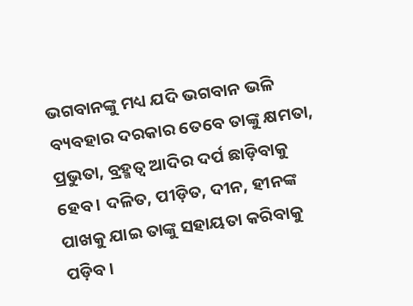ଭଗବାନଙ୍କୁ ମଧ୍ୟ ଯଦି ଭଗବାନ ଭଳି ବ୍ୟବହାର ଦରକାର ତେବେ ତାଙ୍କୁ କ୍ଷମତା, ପ୍ରଭୁତା, ବ୍ରହ୍ମତ୍ୱ ଆଦିର ଦର୍ପ ଛାଡ଼ିବାକୁ ହେବ । ଦଳିତ, ପୀଡ଼ିତ, ଦୀନ, ହୀନଙ୍କ ପାଖକୁ ଯାଇ ତାଙ୍କୁ ସହାୟତା କରିବାକୁ ପଡ଼ିବ।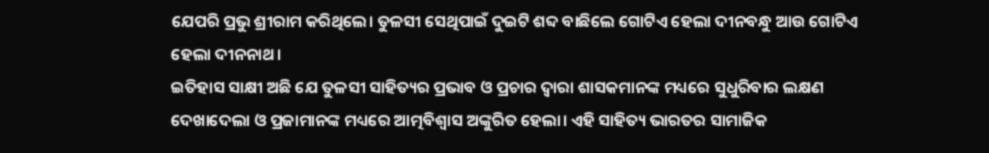ଯେପରି ପ୍ରଭୁ ଶ୍ରୀରାମ କରିଥିଲେ। ତୁଳସୀ ସେଥିପାଇଁ ଦୁଇଟି ଶବ୍ଦ ବାଛିଲେ ଗୋଟିଏ ହେଲା ଦୀନବନ୍ଧୁ ଆଉ ଗୋଟିଏ ହେଲା ଦୀନନାଥ।
ଇତିହାସ ସାକ୍ଷୀ ଅଛି ଯେ ତୁଳସୀ ସାହିତ୍ୟର ପ୍ରଭାବ ଓ ପ୍ରଚାର ଦ୍ୱାରା ଶାସକମାନଙ୍କ ମଧ୍ୟରେ ସୁଧୁରିବାର ଲକ୍ଷଣ ଦେଖାଦେଲା ଓ ପ୍ରଜାମାନଙ୍କ ମଧ୍ୟରେ ଆତ୍ମବିଶ୍ବାସ ଅଙ୍କୁରିତ ହେଲା। ଏହି ସାହିତ୍ୟ ଭାରତର ସାମାଜିକ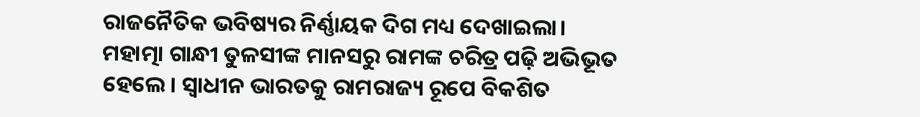ରାଜନୈତିକ ଭବିଷ୍ୟର ନିର୍ଣ୍ଣାୟକ ଦିଗ ମଧ୍ୟ ଦେଖାଇଲା। ମହାତ୍ମା ଗାନ୍ଧୀ ତୁଳସୀଙ୍କ ମାନସରୁ ରାମଙ୍କ ଚରିତ୍ର ପଢ଼ି ଅଭିଭୂତ ହେଲେ। ସ୍ୱାଧୀନ ଭାରତକୁ ରାମରାଜ୍ୟ ରୂପେ ବିକଶିତ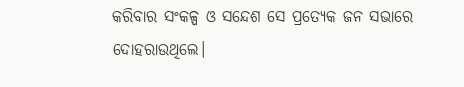କରିବାର ସଂକଳ୍ପ ଓ ସନ୍ଦେଶ ସେ ପ୍ରତ୍ୟେକ ଜନ ସଭାରେ ଦୋହରାଉଥିଲେ।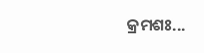କ୍ରମଶଃ...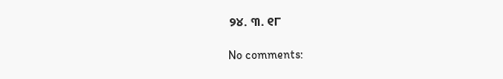୨୪. ୩. ୧୮

No comments: